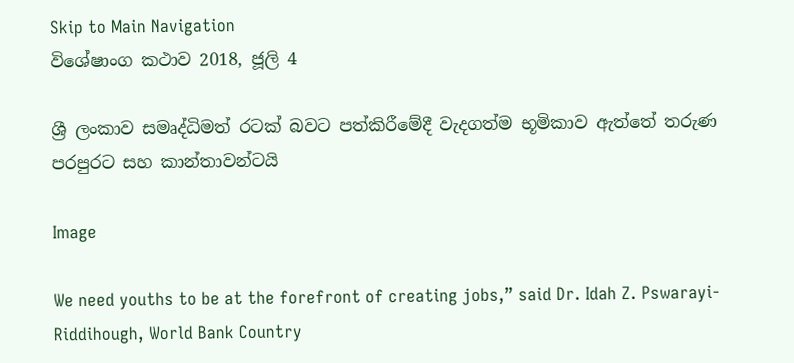Skip to Main Navigation
විශේෂාංග කථාව 2018, ජූලි 4

ශ්‍රී ලංකාව සමෘද්ධිමත් රටක් බවට පත්කිරීමේදී වැදගත්ම භූමිකාව ඇත්තේ තරුණ පරපුරට සහ කාන්තාවන්‍ටයි

Image

We need youths to be at the forefront of creating jobs,” said Dr. Idah Z. Pswarayi-Riddihough, World Bank Country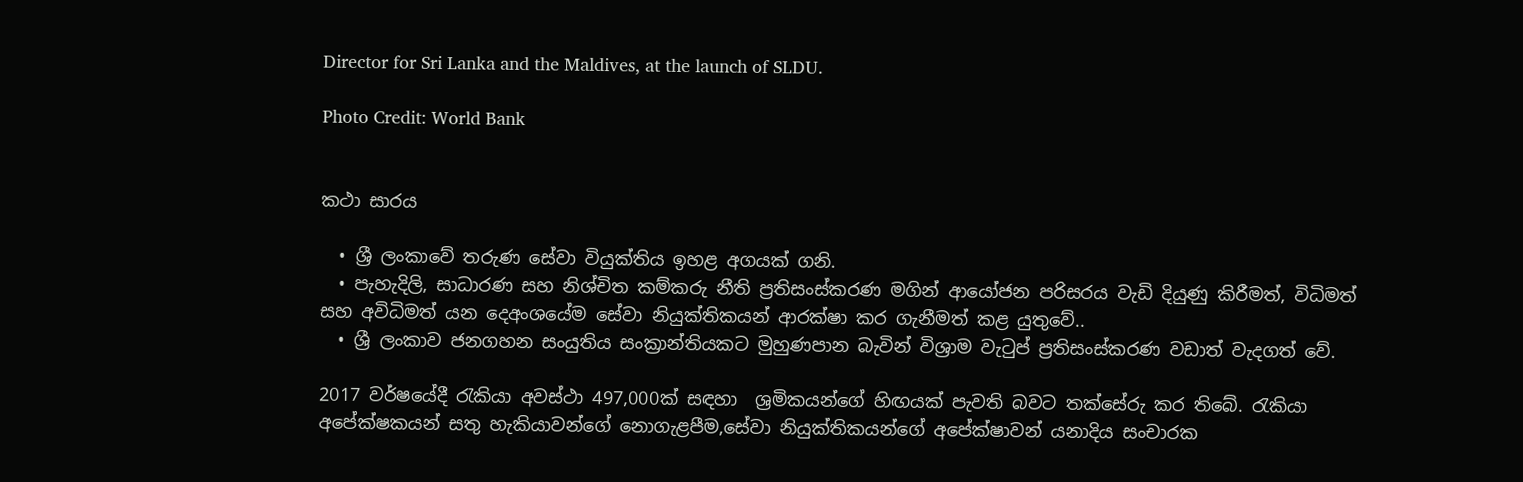Director for Sri Lanka and the Maldives, at the launch of SLDU.

Photo Credit: World Bank


කථා සාරය

  • ශ්‍රී ලංකාවේ තරුණ සේවා වියුක්තිය ඉහළ අගයක් ගනි.
  • පැහැදිලි, සාධාරණ සහ නිශ්චිත කම්කරු නීති ප්‍රතිසංස්කරණ මගින් ආයෝජන පරිසරය වැඩි දියුණු කිරීමත්, විධිමත් සහ අවිධිමත් යන දෙඅංශයේම සේවා නියුක්තිකයන් ආරක්ෂා කර ගැනීමත් කළ යුතුවේ..
  • ශ්‍රී ලංකාව ජනගහන සංයුතිය සංක්‍රාන්තියකට මුහුණපාන බැවින් විශ්‍රාම වැටුප් ප්‍රතිසංස්කරණ වඩාත් වැදගත් වේ.

2017 වර්ෂයේදී රැකියා අවස්ථා 497,000ක් සඳහා  ශ්‍රමිකයන්ගේ හිඟයක් පැවති බවට තක්සේරු කර තිබේ. රැකියා අපේක්ෂකයන් සතු හැකියාවන්ගේ නොගැළපීම,සේවා නියුක්තිකයන්ගේ අපේක්ෂාවන් යනාදිය සංචාරක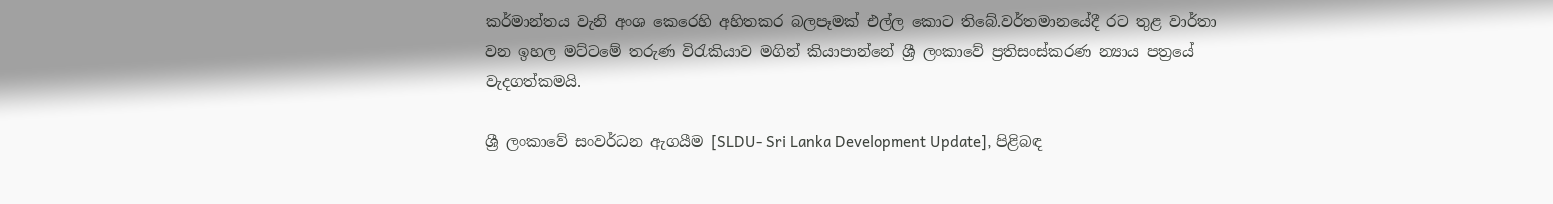කර්මාන්තය වැනි අංශ කෙරෙහි අහිතකර බලපෑමක් එල්ල කොට තිබේ.වර්තමානයේදී රට තුළ වාර්තා වන ඉහල මට්ටමේ තරුණ විරැකියාව මගින් කියාපාන්නේ ශ්‍රී ලංකාවේ ප්‍රතිසංස්කරණ න්‍යාය පත්‍රයේ වැදගත්කමයි.

ශ්‍රී ලංකාවේ සංවර්ධන ඇගයීම [SLDU- Sri Lanka Development Update], පිළිබඳ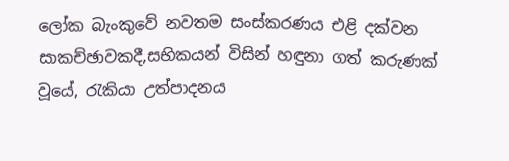ලෝක බැංකුවේ නවතම සංස්කරණය එළි දක්වන සාකච්ඡාවකදී,සභිකයන් විසින් හඳුනා ගත් කරුණක් වූයේ, රැකියා උත්පාදනය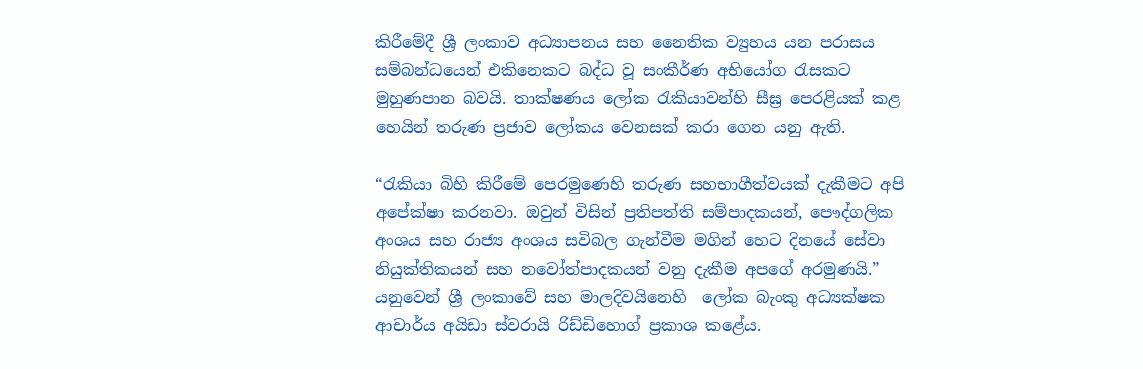කිරීමේදී ශ්‍රී ලංකාව අධ්‍යාපනය සහ නෛතික ව්‍යුහය යන පරාසය සම්බන්ධයෙන් එකිනෙකට බද්ධ වූ සංකීර්ණ අභියෝග රැසකට මුහුණපාන බවයි. තාක්ෂණය ලෝක රැකියාවන්හි සීඝ්‍ර පෙරළියක් කළ හෙයින් තරුණ ප්‍රජාව ලෝකය වෙනසක් කරා ගෙන යනු ඇති.

“රැකියා බිහි කිරීමේ පෙරමුණෙහි තරුණ සහභාගීත්වයක් දැකීමට අපි අපේක්ෂා කරනවා. ඔවුන් විසින් ප්‍රතිපත්ති සම්පාදකයන්, පෞද්ගලික අංශය සහ රාජ්‍ය අංශය සවිබල ගැන්වීම මගින් හෙට දිනයේ සේවා නියුක්තිකයන් සහ නවෝත්පාදකයන් වනු දැකීම අපගේ අරමුණයි.” යනුවෙන් ශ්‍රී ලංකාවේ සහ මාලදිවයිනෙහි  ලෝක බැංකු අධ්‍යක්ෂක ආචාර්ය අයිඩා ස්වරායි රිඩ්ඩිහොග් ප්‍රකාශ කළේය.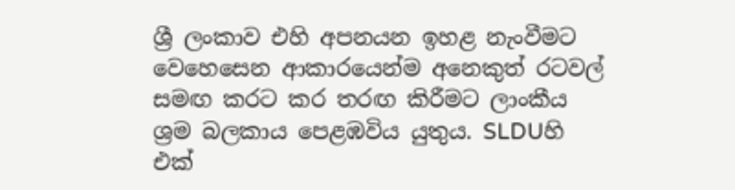ශ්‍රී ලංකාව එහි අපනයන ඉහළ නැංවීමට වෙහෙසෙන ආකාරයෙන්ම අනෙකුත් රටවල් සමඟ කරට කර තරඟ කිරීමට ලාංකීය ශ්‍රම බලකාය පෙළඹවිය යුතුය. SLDUහි එක්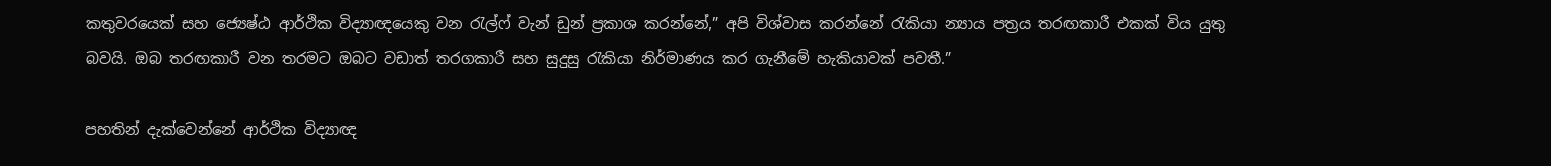කතුවරයෙක් සහ ජ්‍යෙෂ්ඨ ආර්ථික විද්‍යාඥයෙකු වන රැල්ෆ් වැන් ඩුන් ප්‍රකාශ කරන්නේ,” අපි විශ්වාස කරන්නේ රැකියා න්‍යාය පත්‍රය තරඟකාරී එකක් විය යුතු බවයි. ඔබ තරඟකාරී වන තරමට ඔබට වඩාත් තරගකාරී සහ සුදුසු රැකියා නිර්මාණය කර ගැනීමේ හැකියාවක් පවතී.”

පහතින් දැක්වෙන්නේ ආර්ථික විද්‍යාඥ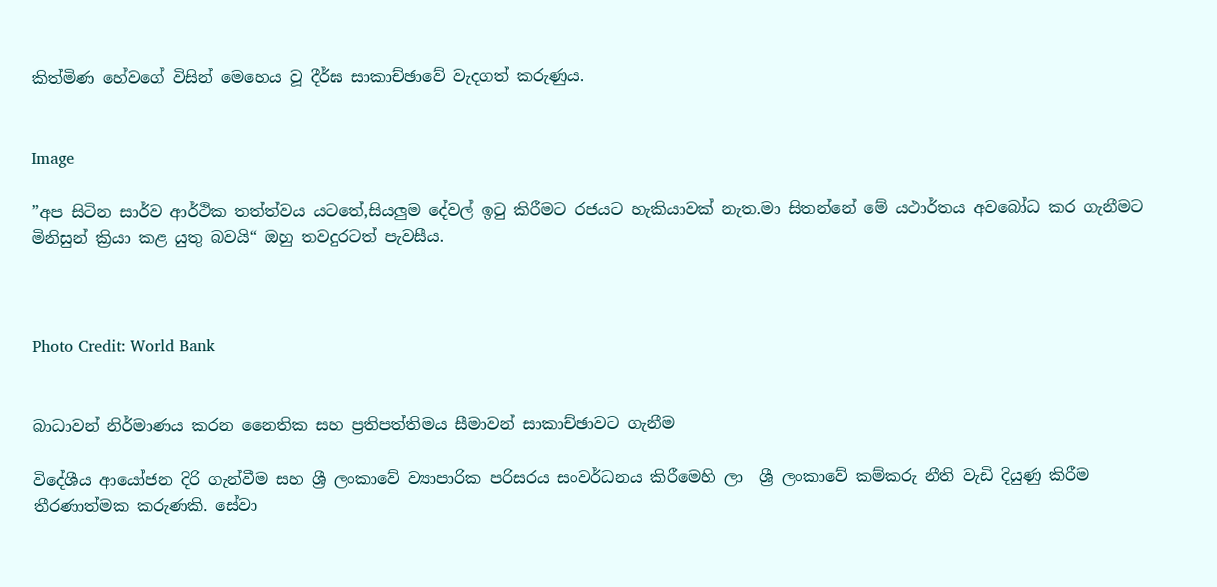කිත්මිණ හේවගේ විසින් මෙහෙය වූ දීර්ඝ සාකාච්ඡාවේ වැදගත් කරුණුය.


Image

”අප සිටින සාර්ව ආර්ථික තත්ත්වය යටතේ,සියලුම දේවල් ඉටු කිරීමට රජයට හැකියාවක් නැත.මා සිතන්නේ මේ යථාර්තය අවබෝධ කර ගැනීමට මිනිසුන් ක්‍රියා කළ යුතු බවයි“ ඔහු තවදුරටත් පැවසීය.



Photo Credit: World Bank


බාධාවන් නිර්මාණය කරන නෛතික සහ ප්‍රතිපත්තිමය සීමාවන් සාකාච්ඡාවට ගැනීම

විදේශීය ආයෝජන දිරි ගැන්වීම සහ ශ්‍රී ලංකාවේ ව්‍යාපාරික පරිසරය සංවර්ධනය කිරීමෙහි ලා  ශ්‍රී ලංකාවේ කම්කරු නීති වැඩි දියුණු කිරීම තීරණාත්මක කරුණකි. සේවා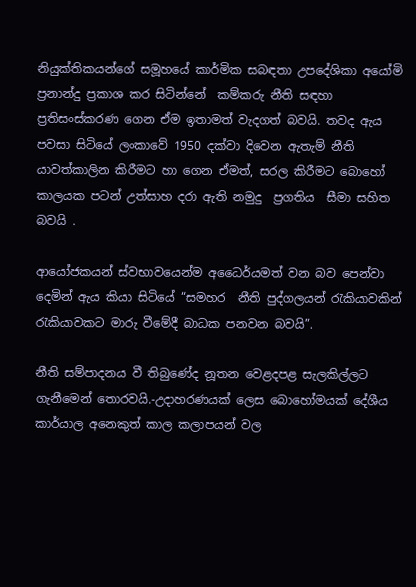නියුක්තිකයන්ගේ සමූහයේ කාර්මික සබඳතා උපදේශිකා අයෝමි ප්‍රනාන්දු ප්‍රකාශ කර සිටින්නේ  කම්කරු නීති සඳහා ප්‍රතිසංස්කරණ ගෙන ඒම ඉතාමත් වැදගත් බවයි. තවද ඇය පවසා සිටියේ ලංකාවේ 1950 දක්වා දිවෙන ඇතැම් නීති යාවත්කාලින කිරීමට හා ගෙන ඒමත්, සරල කිරීමට බොහෝ කාලයක පටන් උත්සාහ දරා ඇති නමුදු  ප්‍රගතිය  සීමා සහිත බවයි .

ආයෝජකයන් ස්වභාවයෙන්ම අධෛර්යමත් වන බව පෙන්වා දෙමින් ඇය කියා සිටියේ “සමහර  නීති පුද්ගලයන් රැකියාවකින් රැකියාවකට මාරු වීමේදී බාධක පනවන බවයි”.

නීති සම්පාදනය වී තිබුණේද නූතන වෙළදපළ සැලකිල්ලට ගැනීමෙන් තොරවයි.-උදාහරණයක් ලෙස බොහෝමයක් දේශීය කාර්යාල අනෙකුත් කාල කලාපයන් වල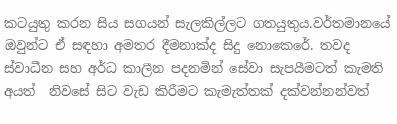කටයුතු කරන සිය සගයන් සැලකිල්ලට ගතයුතුය.වර්තමානයේ  ඔවුන්ට ඒ සඳහා අමතර දීමනාක්ද සිදු නොකෙරේ. තවද ස්වාධීන සහ අර්ධ කාලීන පදනමින් සේවා සැපයීමටත් කැමති අයත්  නිවසේ සිට වැඩ කිරීමට කැමැත්තක් දක්වන්නන්වත්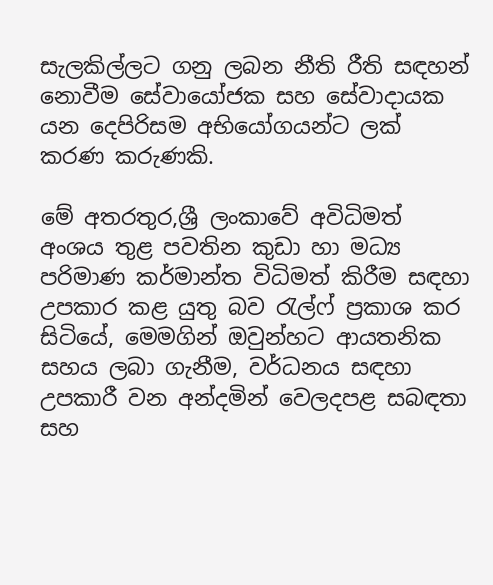සැලකිල්ලට ගනු ලබන නීති රීති සඳහන් නොවීම සේවායෝජක සහ සේවාදායක යන දෙපිරිසම අභියෝගයන්ට ලක් කරණ කරුණකි.

මේ අතරතුර,ශ්‍රී ලංකාවේ අවිධිමත් අංශය තුළ පවතින කුඩා හා මධ්‍ය පරිමාණ කර්මාන්ත විධිමත් කිරීම සඳහා උපකාර කළ යුතු බව රැල්ෆ් ප්‍රකාශ කර සිටියේ, මෙමගින් ඔවුන්හට ආයතනික සහය ලබා ගැනීම, වර්ධනය සඳහා උපකාරී වන අන්දමින් වෙලදපළ සබඳතා සහ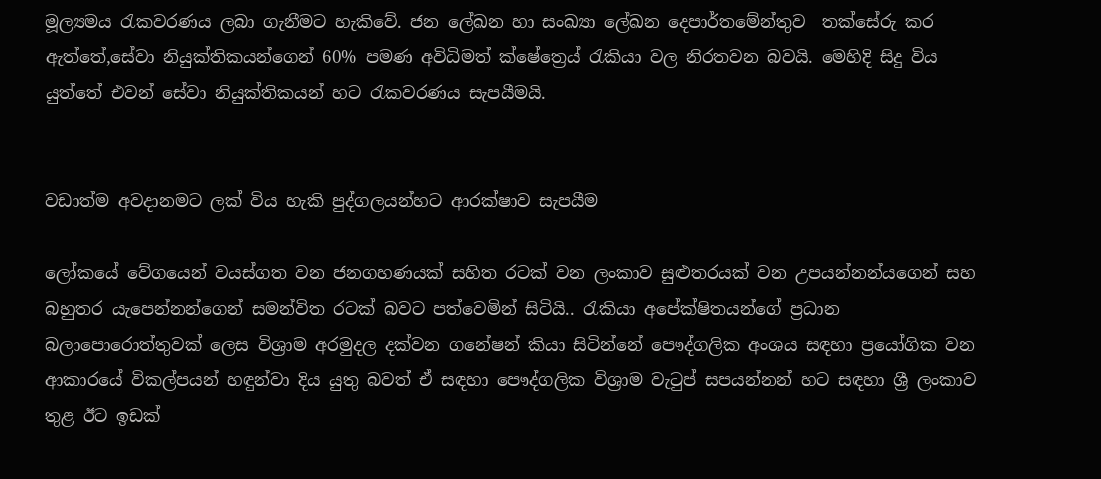මූල්‍යමය රැකවරණය ලබා ගැනීමට හැකිවේ. ජන ලේඛන හා සංඛ්‍යා ලේඛන දෙපාර්තමේන්තුව  තක්සේරු කර ඇත්තේ,සේවා නියුක්තිකයන්ගෙන් 60% පමණ අවිධිමත් ක්ෂේත්‍රෙය් රැකියා වල නිරතවන බවයි. මෙහිදි සිදු විය යුත්තේ එවන් සේවා නියුක්තිකයන් හට රැකවරණය සැපයීමයි.


වඩාත්ම අවදානමට ලක් විය හැකි පුද්ගලයන්හට ආරක්ෂාව සැපයීම

ලෝකයේ වේගයෙන් වයස්ගත වන ජනගහණයක් සහිත රටක් වන ලංකාව සුළුතරයක් වන උපයන්නන්ය‍ගෙන් සහ බහුතර යැපෙන්නන්ගෙන් සමන්විත රටක් බවට පත්වෙමින් සිටියි.. රැකියා අපේක්ෂිතයන්ගේ ප්‍රධාන බලාපොරොත්තුවක් ලෙස විශ්‍රාම අරමුදල දක්වන ගනේෂන් කියා සිටින්නේ පෞද්ගලික අංශය සඳහා ප්‍රයෝගික වන ආකාරයේ විකල්පයන් හඳුන්වා දිය යුතු බවත් ඒ සඳහා පෞද්ගලික විශ්‍රාම වැටුප් සපයන්නන් හට සඳහා ශ්‍රී ලංකාව තුළ ඊට ඉඩක්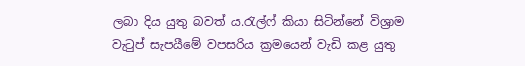ලබා දිය යුතු බවත් ය.රැල්ෆ් කියා සිටින්නේ විශ්‍රාම වැටුප් සැපයීමේ වපසරිය ක්‍රමයෙන් වැඩි කළ යුතු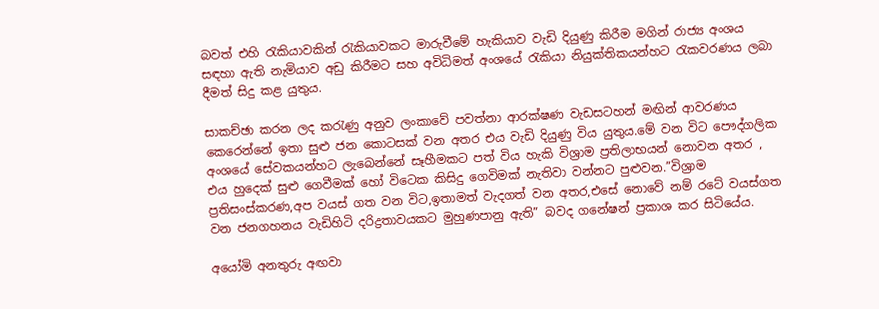බවත් එහි රැකියාවකින් රැකියාවකට මාරුවීමේ හැකියාව වැඩි දියුණු කිරීම මගින් රාජ්‍ය අංශය සඳහා ඇති නැමියාව අඩු කිරීමට සහ අවිධිමත් අංශයේ රැකියා නියුක්තිකයන්හට රැකවරණය ලබා දීමත් සිදු කළ යුතුය.

සාකච්ඡා කරන ලද කරැණු අනුව ලංකාවේ පවත්නා ආරක්ෂණ වැඩසටහන් මඟින් ආවරණය කෙරෙන්නේ ඉතා සුළු ජන කොටසක් වන අතර එය වැඩි දියුණු විය යුතුය.මේ වන විට පෞද්ගලික අංශයේ සේවකයන්හට ලැබෙන්නේ සෑහීමකට පත් විය හැකි විශ්‍රාම ප්‍රතිලාභයන් නොවන අතර , එය හුදෙක් සුළු ගෙවීමක් හෝ විටෙක කිසිදු ගෙවිමක් නැතිවා වන්නට පුළුවන.”විශ්‍රාම ප්‍රතිසංස්කරණ,අප වයස් ගත වන විට,ඉතාමත් වැදගත් වන අතර,එසේ නොවේ නම් රටේ වයස්ගත වන ජනගහනය වැඩිහිටි දරිද්‍රතාවයකට මුහුණපානු ඇති” බවද ගනේෂන් ප්‍රකාශ කර සිටියේය.

අයෝමි අනතුරු අඟවා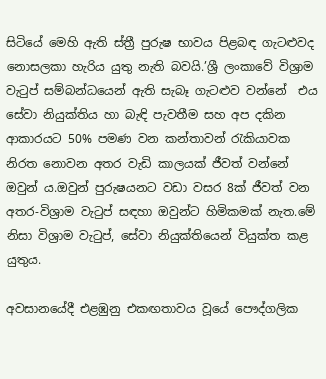සිටියේ මෙහි ඇති ස්ත්‍රී පුරුෂ භාවය පිළබඳ ගැටළුවද නොසලකා හැරිය යුතු නැති බවයි.’ශ්‍රී ලංකාවේ විශ්‍රාම වැටුප් සම්බන්ධයෙන් ඇති සැබෑ ගැටළුව වන්නේ  එය සේවා නියුක්තිය හා බැඳි පැවතීම සහ අප දකින ආකාරයට 50% පමණ වන කන්තාවන් රැකියාවක නිරත නොවන අතර වැඩි කාලයක් ජීවත් වන්නේ ඔවුන් ය.ඔවුන් පුරුෂයනට වඩා වසර 8ක් ජීවත් වන අතර-විශ්‍රාම වැටුප් සඳහා ඔවුන්ට හිමිකමක් නැත.මේ නිසා විශ්‍රාම වැටුප්, සේවා නියුක්තියෙන් වියුක්ත කළ යුතුය.

අවසානයේදී එළඹුනු එකඟතාවය වූයේ පෞද්ගලික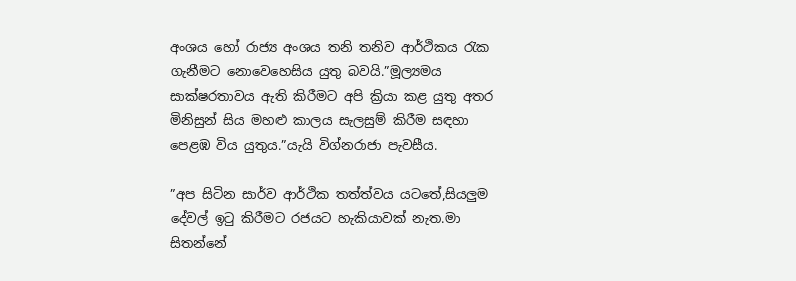අංශය හෝ රාජ්‍ය අංශය තනි තනිව ආර්ථිකය රැක ගැනීමට නොවෙහෙසිය යුතු බවයි.”මූල්‍යමය සාක්ෂරතාවය ඇති කිරීමට අපි ක්‍රියා කළ යුතු අතර මිනිසුන් සිය මහළු කාලය සැලසුම් කිරීම සඳහා පෙළඹ විය යුතුය.”යැයි විග්නරාජා පැවසීය.

”අප සිටින සාර්ව ආර්ථික තත්ත්වය යටතේ,සියලුම දේවල් ඉටු කිරීමට රජයට හැකියාවක් නැත.මා සිතන්නේ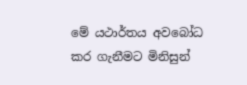මේ යථාර්තය අවබෝධ කර ගැනීමට මිනිසුන්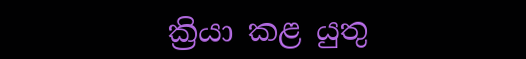ක්‍රියා කළ යුතු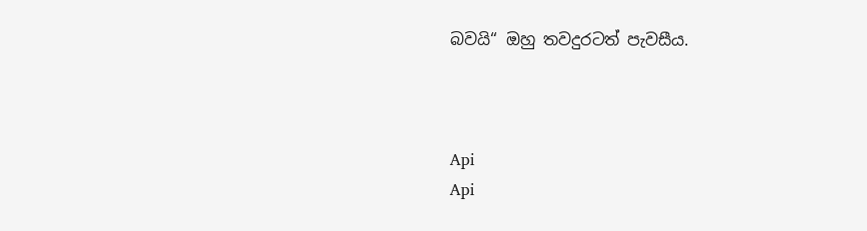බවයි“ ඔහු තවදුරටත් පැවසීය.



Api
Api